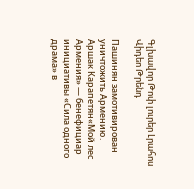Գլխավոր Թոփ լուրեր Լրահոս Վիդեո Թրենդ

Пашинян замотивирован уничтожить Армению․ Аршак Карапетян«Мой лес Армения» — бенефициар инициативы «Сила одного драма» в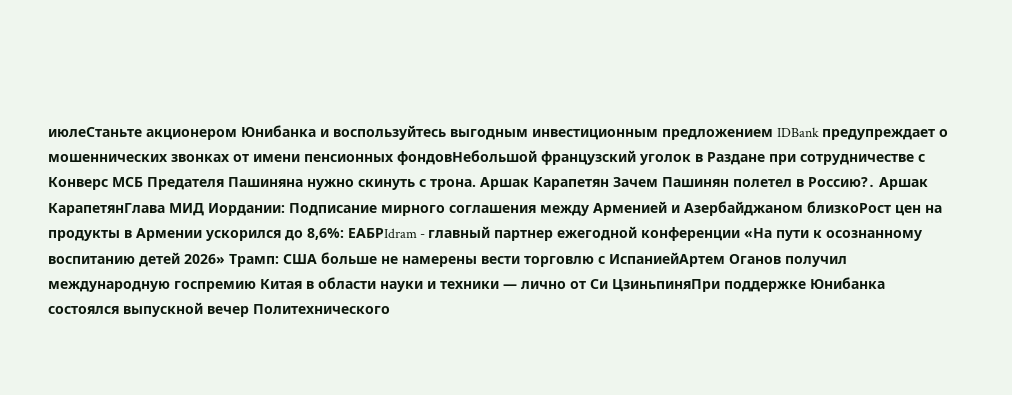июлеСтаньте акционером Юнибанка и воспользуйтесь выгодным инвестиционным предложением IDBank предупреждает о мошеннических звонках от имени пенсионных фондовНебольшой французский уголок в Раздане при сотрудничестве с Конверс МСБ Предателя Пашиняна нужно скинуть с трона. Аршак Карапетян Зачем Пашинян полетел в Россию?․ Аршак КарапетянГлава МИД Иордании: Подписание мирного соглашения между Арменией и Азербайджаном близкоРост цен на продукты в Армении ускорился до 8,6%: ЕАБРIdram - главный партнер ежегодной конференции «На пути к осознанному воспитанию детей 2026» Трамп: США больше не намерены вести торговлю с ИспаниейАртем Оганов получил международную госпремию Китая в области науки и техники — лично от Си ЦзиньпиняПри поддержке Юнибанка состоялся выпускной вечер Политехнического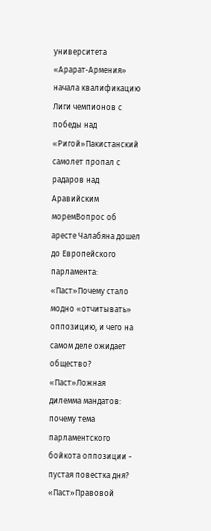университета «Арарат‑Армения» начала квалификацию Лиги чемпионов с победы над «Ригой»Пакистанский самолет пропал с радаров над Аравийским моремВопрос об аресте Чалабяна дошел до Европейского парламента: «Паст»Почему стало модно «отчитывать» оппозицию, и чего на самом деле ожидает общество? «Паст»Ложная дилемма мандатов: почему тема парламентского бойкота оппозиции - пустая повестка дня? «Паст»Правовой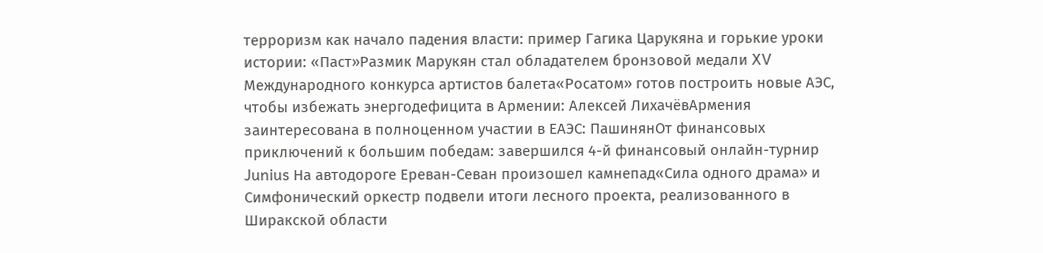терроризм как начало падения власти: пример Гагика Царукяна и горькие уроки истории: «Паст»Размик Марукян стал обладателем бронзовой медали XV Международного конкурса артистов балета«Росатом» готов построить новые АЭС, чтобы избежать энергодефицита в Армении: Алексей ЛихачёвАрмения заинтересована в полноценном участии в ЕАЭС: ПашинянОт финансовых приключений к большим победам: завершился 4-й финансовый онлайн-турнир Junius На автодороге Ереван-Севан произошел камнепад«Сила одного драма» и Симфонический оркестр подвели итоги лесного проекта, реализованного в Ширакской области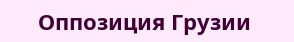Оппозиция Грузии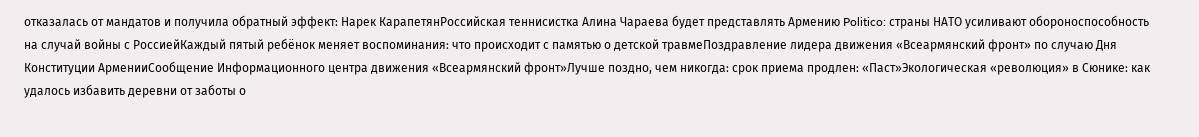отказалась от мандатов и получила обратный эффект: Нарек КарапетянРоссийская теннисистка Алина Чараева будет представлять Армению Politico: страны НАТО усиливают обороноспособность на случай войны с РоссиейКаждый пятый ребёнок меняет воспоминания: что происходит с памятью о детской травмеПоздравление лидера движения «Всеармянский фронт» по случаю Дня Конституции АрменииСообщение Информационного центра движения «Всеармянский фронт»Лучше поздно, чем никогда: срок приема продлен: «Паст»Экологическая «революция» в Сюнике: как удалось избавить деревни от заботы о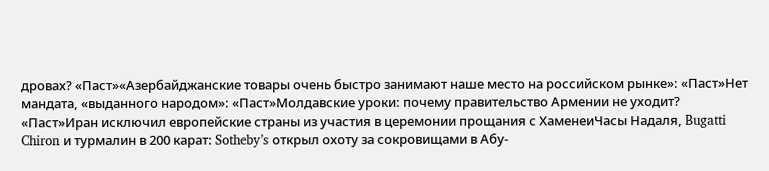дровах? «Паст»«Азербайджанские товары очень быстро занимают наше место на российском рынке»: «Паст»Нет мандата, «выданного народом»: «Паст»Молдавские уроки: почему правительство Армении не уходит? «Паст»Иран исключил европейские страны из участия в церемонии прощания с ХаменеиЧасы Надаля, Bugatti Chiron и турмалин в 200 карат: Sotheby’s открыл охоту за сокровищами в Абу-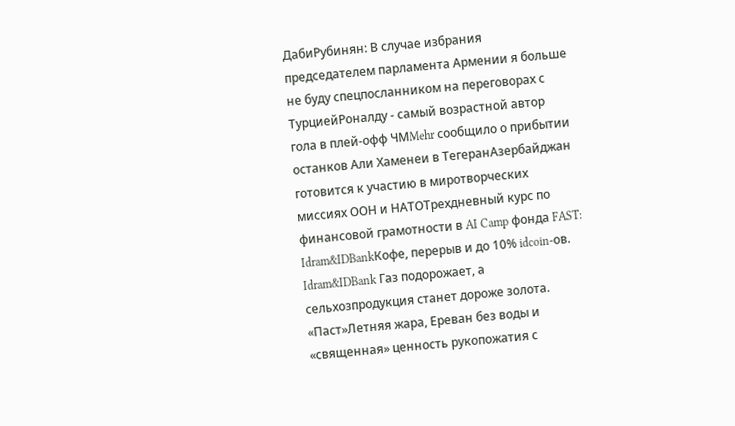ДабиРубинян: В случае избрания председателем парламента Армении я больше не буду спецпосланником на переговорах с ТурциейРоналду - самый возрастной автор гола в плей-офф ЧМMehr сообщило о прибытии останков Али Хаменеи в ТегеранАзербайджан готовится к участию в миротворческих миссиях ООН и НАТОТрехдневный курс по финансовой грамотности в AI Camp фонда FAST: Idram&IDBankКофе, перерыв и до 10% idcoin-ов. Idram&IDBank Газ подорожает, а сельхозпродукция станет дороже золота. «Паст»Летняя жара, Ереван без воды и «священная» ценность рукопожатия с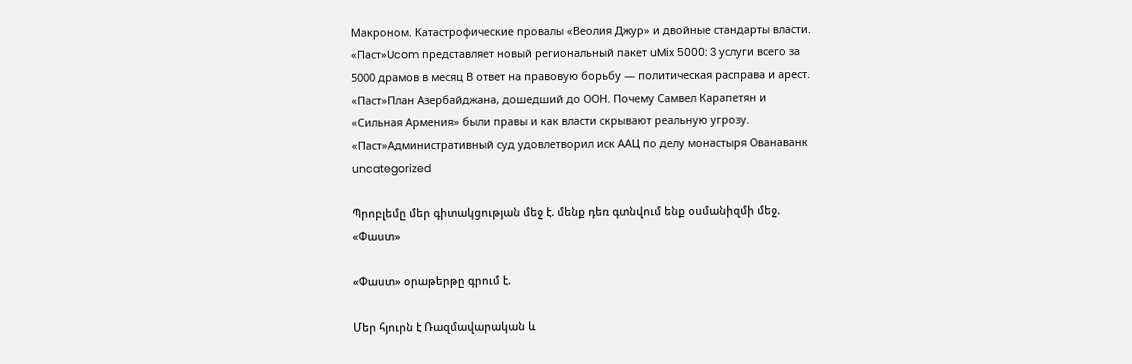Макроном. Катастрофические провалы «Веолия Джур» и двойные стандарты власти. «Паст»Ucom представляет новый региональный пакет uMix 5000: 3 услуги всего за 5000 драмов в месяц В ответ на правовую борьбу — политическая расправа и арест. «Паст»План Азербайджана, дошедший до ООН. Почему Самвел Карапетян и «Сильная Армения» были правы и как власти скрывают реальную угрозу. «Паст»Административный суд удовлетворил иск ААЦ по делу монастыря Ованаванк
uncategorized

Պրոբլեմը մեր գիտակցության մեջ է. մենք դեռ գտնվում ենք օսմանիզմի մեջ. «Փաստ»

«Փաստ» օրաթերթը գրում է.

Մեր հյուրն է Ռազմավարական և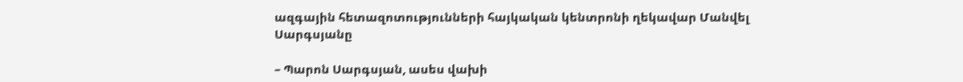ազգային հետազոտությունների հայկական կենտրոնի ղեկավար Մանվել Սարգսյանը

– Պարոն Սարգսյան, ասես վախի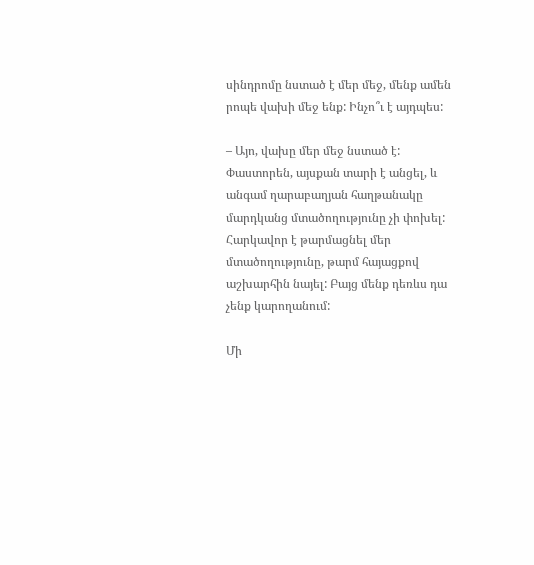սինդրոմը նստած է մեր մեջ, մենք ամեն րոպե վախի մեջ ենք: Ինչո՞ւ է այդպես:

– Այո, վախը մեր մեջ նստած է: Փաստորեն, այսքան տարի է անցել, և անգամ ղարաբաղյան հաղթանակը մարդկանց մտածողությունը չի փոխել: Հարկավոր է թարմացնել մեր մտածողությունը, թարմ հայացքով աշխարհին նայել: Բայց մենք դեռևս դա չենք կարողանում:

Մի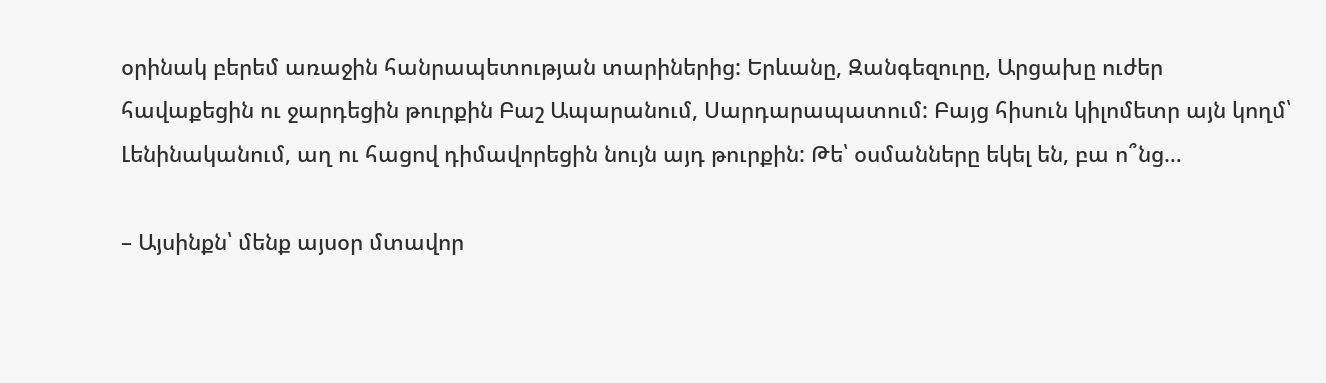օրինակ բերեմ առաջին հանրապետության տարիներից: Երևանը, Զանգեզուրը, Արցախը ուժեր հավաքեցին ու ջարդեցին թուրքին Բաշ Ապարանում, Սարդարապատում: Բայց հիսուն կիլոմետր այն կողմ՝ Լենինականում, աղ ու հացով դիմավորեցին նույն այդ թուրքին: Թե՝ օսմանները եկել են, բա ո՞նց…

– Այսինքն՝ մենք այսօր մտավոր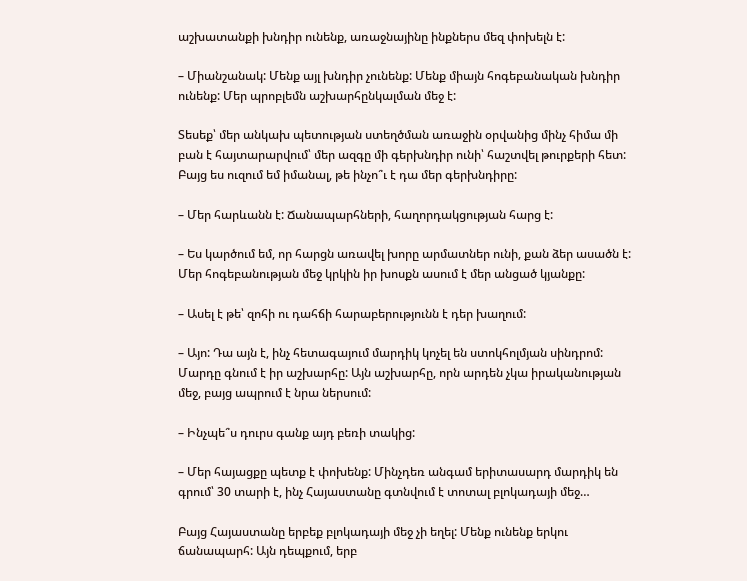աշխատանքի խնդիր ունենք, առաջնայինը ինքներս մեզ փոխելն է:

– Միանշանակ: Մենք այլ խնդիր չունենք: Մենք միայն հոգեբանական խնդիր ունենք: Մեր պրոբլեմն աշխարհընկալման մեջ է:

Տեսեք՝ մեր անկախ պետության ստեղծման առաջին օրվանից մինչ հիմա մի բան է հայտարարվում՝ մեր ազգը մի գերխնդիր ունի՝ հաշտվել թուրքերի հետ: Բայց ես ուզում եմ իմանալ, թե ինչո՞ւ է դա մեր գերխնդիրը:

– Մեր հարևանն է: Ճանապարհների, հաղորդակցության հարց է:

– Ես կարծում եմ, որ հարցն առավել խորը արմատներ ունի, քան ձեր ասածն է: Մեր հոգեբանության մեջ կրկին իր խոսքն ասում է մեր անցած կյանքը:

– Ասել է թե՝ զոհի ու դահճի հարաբերությունն է դեր խաղում:

– Այո: Դա այն է, ինչ հետագայում մարդիկ կոչել են ստոկհոլմյան սինդրոմ: Մարդը գնում է իր աշխարհը: Այն աշխարհը, որն արդեն չկա իրականության մեջ, բայց ապրում է նրա ներսում:

– Ինչպե՞ս դուրս գանք այդ բեռի տակից:

– Մեր հայացքը պետք է փոխենք: Մինչդեռ անգամ երիտասարդ մարդիկ են գրում՝ 30 տարի է, ինչ Հայաստանը գտնվում է տոտալ բլոկադայի մեջ…

Բայց Հայաստանը երբեք բլոկադայի մեջ չի եղել: Մենք ունենք երկու ճանապարհ: Այն դեպքում, երբ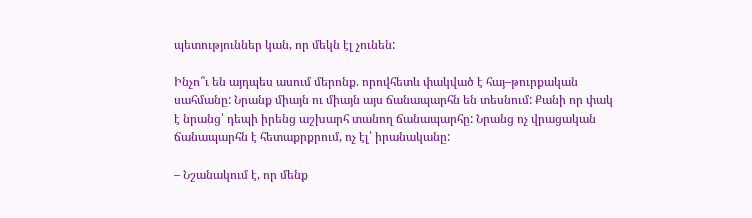պետություններ կան, որ մեկն էլ չունեն:

Ինչո՞ւ են այդպես ասում մերոնք. որովհետև փակված է հայ–թուրքական սահմանը: Նրանք միայն ու միայն այս ճանապարհն են տեսնում: Քանի որ փակ է նրանց՝ դեպի իրենց աշխարհ տանող ճանապարհը: Նրանց ոչ վրացական ճանապարհն է հետաքրքրում, ոչ էլ՝ իրանականը:

– Նշանակում է, որ մենք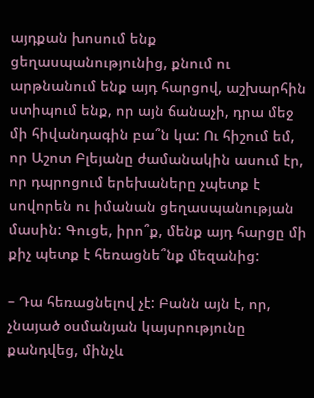այդքան խոսում ենք ցեղասպանությունից, քնում ու արթնանում ենք այդ հարցով, աշխարհին ստիպում ենք, որ այն ճանաչի, դրա մեջ մի հիվանդագին բա՞ն կա: Ու հիշում եմ, որ Աշոտ Բլեյանը ժամանակին ասում էր, որ դպրոցում երեխաները չպետք է սովորեն ու իմանան ցեղասպանության մասին: Գուցե, իրո՞ք, մենք այդ հարցը մի քիչ պետք է հեռացնե՞նք մեզանից:

– Դա հեռացնելով չէ: Բանն այն է, որ, չնայած օսմանյան կայսրությունը քանդվեց, մինչև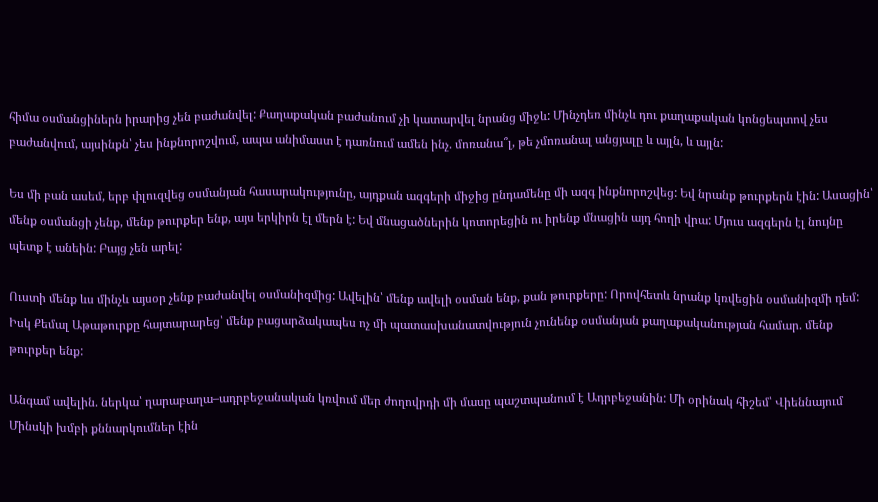հիմա օսմանցիներն իրարից չեն բաժանվել: Քաղաքական բաժանում չի կատարվել նրանց միջև: Մինչդեռ մինչև դու քաղաքական կոնցեպտով չես բաժանվում, այսինքն՝ չես ինքնորոշվում, ապա անիմաստ է դառնում ամեն ինչ. մոռանա՞լ, թե չմոռանալ անցյալը և այլն, և այլն:

Ես մի բան ասեմ, երբ փլուզվեց օսմանյան հասարակությունը, այդքան ազգերի միջից ընդամենը մի ազգ ինքնորոշվեց: Եվ նրանք թուրքերն էին: Ասացին՝ մենք օսմանցի չենք, մենք թուրքեր ենք, այս երկիրն էլ մերն է: Եվ մնացածներին կոտորեցին ու իրենք մնացին այդ հողի վրա: Մյուս ազգերն էլ նույնը պետք է անեին: Բայց չեն արել:

Ուստի մենք ևս մինչև այսօր չենք բաժանվել օսմանիզմից: Ավելին՝ մենք ավելի օսման ենք, քան թուրքերը: Որովհետև նրանք կռվեցին օսմանիզմի դեմ: Իսկ Քեմալ Աթաթուրքը հայտարարեց՝ մենք բացարձակապես ոչ մի պատասխանատվություն չունենք օսմանյան քաղաքականության համար. մենք թուրքեր ենք:

Անգամ ավելին. ներկա՝ ղարաբաղա–ադրբեջանական կռվում մեր ժողովրդի մի մասը պաշտպանում է Ադրբեջանին: Մի օրինակ հիշեմ՝ Վիեննայում Մինսկի խմբի քննարկումներ էին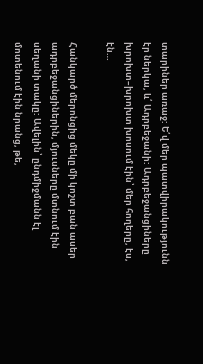տարիներ առաջ: Ե՛վ մեր պատվիրակությունն էր ներկա, և՛ Ադրբեջանի: Ադրբեջանցիները խրոխտ–խրոխտ խոսում էին՝ մեր հողերը, էս, էն…

Հանկարծ մերոնցից մեկը մի կոշտ բան ասեր ադրբեջանցիներին, մյուսները մտնում էին սեղանի տակը: Ավելին՝ ընդմիջմանն էլ մոտենում էին նրանց, թե,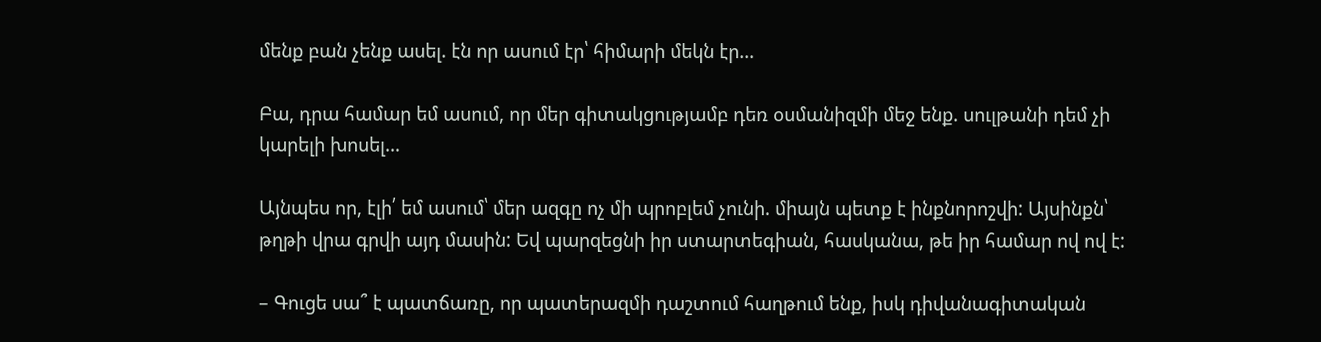մենք բան չենք ասել. էն որ ասում էր՝ հիմարի մեկն էր…

Բա, դրա համար եմ ասում, որ մեր գիտակցությամբ դեռ օսմանիզմի մեջ ենք. սուլթանի դեմ չի կարելի խոսել…

Այնպես որ, էլի՛ եմ ասում՝ մեր ազգը ոչ մի պրոբլեմ չունի. միայն պետք է ինքնորոշվի: Այսինքն՝ թղթի վրա գրվի այդ մասին: Եվ պարզեցնի իր ստարտեգիան, հասկանա, թե իր համար ով ով է:

– Գուցե սա՞ է պատճառը, որ պատերազմի դաշտում հաղթում ենք, իսկ դիվանագիտական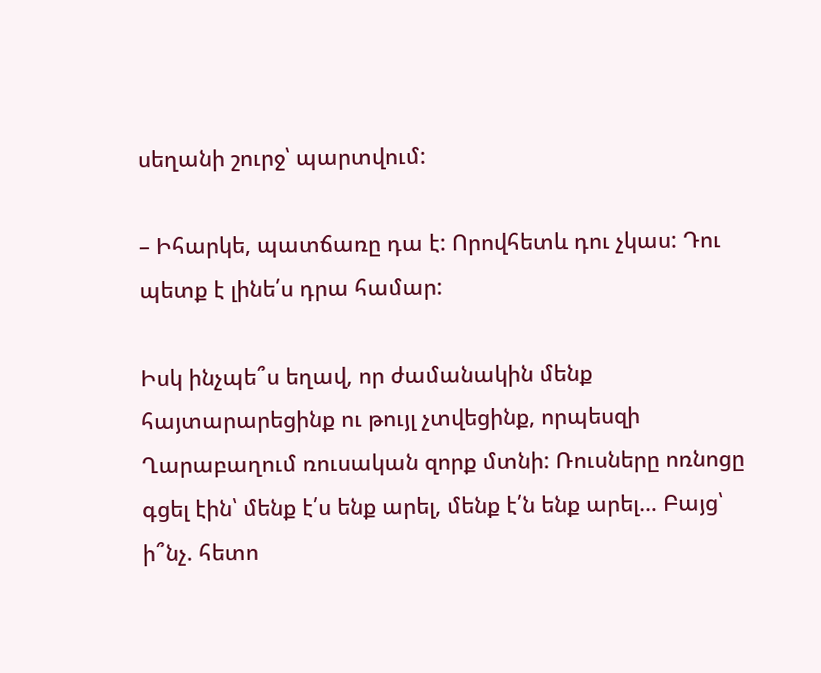սեղանի շուրջ՝ պարտվում:

– Իհարկե, պատճառը դա է: Որովհետև դու չկաս: Դու պետք է լինե՛ս դրա համար:

Իսկ ինչպե՞ս եղավ, որ ժամանակին մենք հայտարարեցինք ու թույլ չտվեցինք, որպեսզի Ղարաբաղում ռուսական զորք մտնի: Ռուսները ոռնոցը գցել էին՝ մենք է՛ս ենք արել, մենք է՛ն ենք արել… Բայց՝ ի՞նչ. հետո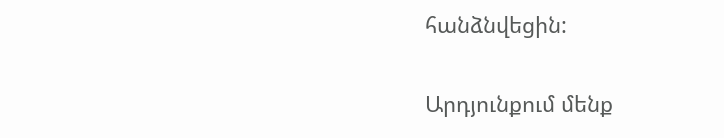հանձնվեցին:

Արդյունքում մենք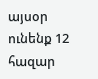այսօր ունենք 12 հազար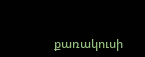քառակուսի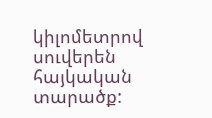կիլոմետրով սուվերեն հայկական տարածք: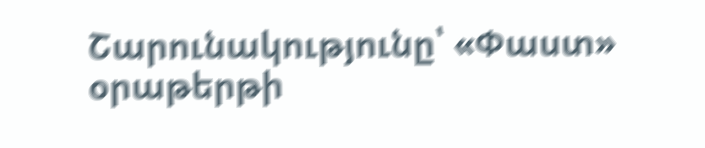Շարունակությունը՝ «Փաստ» օրաթերթի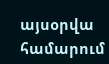այսօրվա համարում